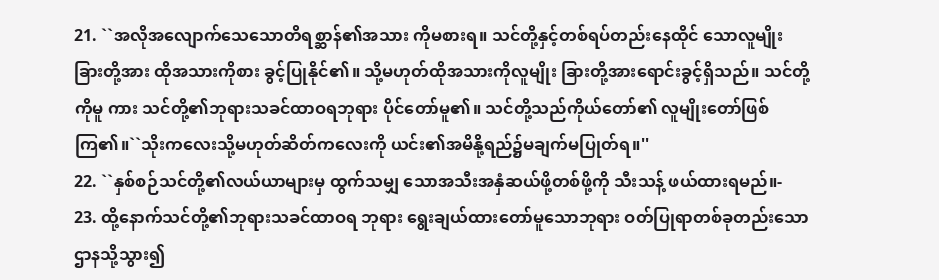21. ``အလိုအလျောက်သေသောတိရစ္ဆာန်၏အသား ကိုမစားရ။ သင်တို့နှင့်တစ်ရပ်တည်းနေထိုင် သောလူမျိုးခြားတို့အား ထိုအသားကိုစား ခွင့်ပြုနိုင်၏။ သို့မဟုတ်ထိုအသားကိုလူမျိုး ခြားတို့အားရောင်းခွင့်ရှိသည်။ သင်တို့ကိုမူ ကား သင်တို့၏ဘုရားသခင်ထာဝရဘုရား ပိုင်တော်မူ၏။ သင်တို့သည်ကိုယ်တော်၏ လူမျိုးတော်ဖြစ်ကြ၏။``သိုးကလေးသို့မဟုတ်ဆိတ်ကလေးကို ယင်း၏အမိနို့ရည်၌မချက်မပြုတ်ရ။''
22. ``နှစ်စဉ်သင်တို့၏လယ်ယာများမှ ထွက်သမျှ သောအသီးအနှံဆယ်ဖို့တစ်ဖို့ကို သီးသန့် ဖယ်ထားရမည်။-
23. ထို့နောက်သင်တို့၏ဘုရားသခင်ထာဝရ ဘုရား ရွေးချယ်ထားတော်မူသောဘုရား ဝတ်ပြုရာတစ်ခုတည်းသောဌာနသို့သွား၍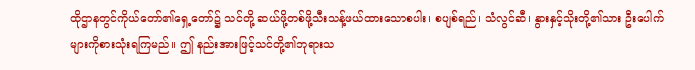ထိုဌာနတွင်ကိုယ်တော်၏ရှေ့တော်၌ သင်တို့ ဆယ်ဖို့တစ်ဖို့သီးသန့်ဖယ်ထားသောစပါး၊ စပျစ်ရည်၊ သံလွင်ဆီ၊ နွားနှင့်သိုးတို့၏သား ဦးပေါက်များကိုစားသုံးရကြမည်။ ဤ နည်းအားဖြင့်သင်တို့၏ဘုရားသ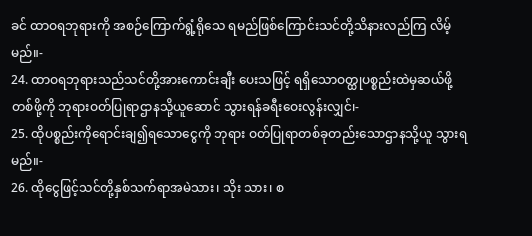ခင် ထာဝရဘုရားကို အစဉ်ကြောက်ရွံ့ရိုသေ ရမည်ဖြစ်ကြောင်းသင်တို့သိနားလည်ကြ လိမ့်မည်။-
24. ထာဝရဘုရားသည်သင်တို့အားကောင်းချီး ပေးသဖြင့် ရရှိသောဝတ္ထုပစ္စည်းထဲမှဆယ်ဖို့ တစ်ဖို့ကို ဘုရားဝတ်ပြုရာဌာနသို့ယူဆောင် သွားရန်ခရီးဝေးလွန်းလျှင်၊-
25. ထိုပစ္စည်းကိုရောင်းချ၍ရသောငွေကို ဘုရား ဝတ်ပြုရာတစ်ခုတည်းသောဌာနသို့ယူ သွားရမည်။-
26. ထိုငွေဖြင့်သင်တို့နှစ်သက်ရာအမဲသား၊ သိုး သား၊ စ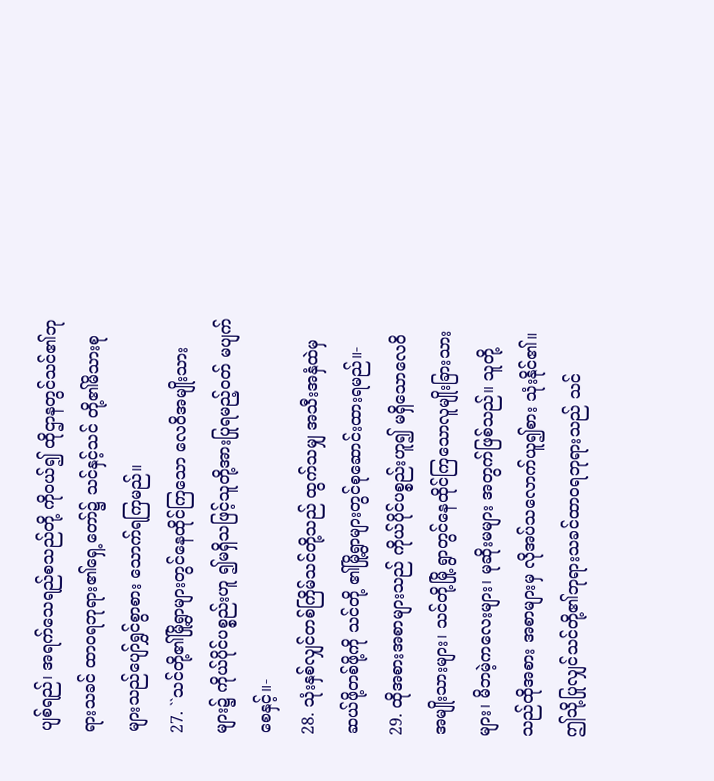ပျစ်ရည်၊ အရက်သေရည်စသည်တို့ ကိုဝယ်၍ ထိုဌာနတွင်သင်၏ဘုရားသခင် ထာဝရဘုရား၏ရှေ့တော်၌ သင်နှင့်သင် တို့၏မိသားစုများသည်ပျော်ရွှင်စွာစား သောက်ရကြမည်။
27. ``သင်တို့၏မြို့ရွာများတွင်နေထိုင်ကြသော လေဝိအမျိုးသားများ၌ ကိုယ်ပိုင်ပစ္စည်းဟူ ၍မရှိသဖြင့်သူတို့အားပြုရမည့်ဝတ် မပျက်စေနှင့်။-
28. သုံးနှစ်လျှင်တစ်ကြိမ်သင်တို့သည် ထွက်သမျှ အသီးအနှံထဲမှဆယ်ဖို့တစ်ဖို့ကို သင်တို့ ၏မြို့ရွာများတွင်စုဆောင်းထားရမည်။-
29. ထိုအစားအစာများသည် ကိုယ်ပိုင်ပစ္စည်းဟူ၍ မရှိသောလေဝိအမျိုးသားများ၊ သင်တို့မြို့ ရွာတွင်နေထိုင်ကြသောလူမျိုးခြားသား များ၊ မိဘမဲ့ကလေးများ၊ မုဆိုးမများ အတွက်ဖြစ်သည်။ သူတို့သည်ထိုအစား အစာများမှ လိုအပ်သလောက်ယူ၍စား သုံးနိုင်၏။ ဤသို့ပြုလျှင်သင်တို့၏ဘုရားသခင်ထာဝရဘုရားသည် သင်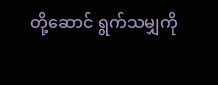တို့ဆောင် ရွက်သမျှကို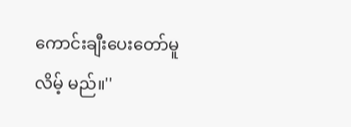ကောင်းချီးပေးတော်မူလိမ့် မည်။''